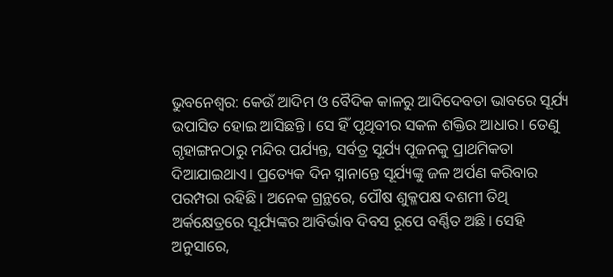ଭୁବନେଶ୍ଵର: କେଉଁ ଆଦିମ ଓ ବୈଦିକ କାଳରୁ ଆଦିଦେବତା ଭାବରେ ସୂର୍ଯ୍ୟ ଉପାସିତ ହୋଇ ଆସିଛନ୍ତି। ସେ ହିଁ ପୃଥିବୀର ସକଳ ଶକ୍ତିର ଆଧାର। ତେଣୁ ଗୃହାଙ୍ଗନଠାରୁ ମନ୍ଦିର ପର୍ଯ୍ୟନ୍ତ, ସର୍ବତ୍ର ସୂର୍ଯ୍ୟ ପୂଜନକୁ ପ୍ରାଥମିକତା ଦିଆଯାଇଥାଏ। ପ୍ରତ୍ୟେକ ଦିନ ସ୍ନାନାନ୍ତେ ସୂର୍ଯ୍ୟଙ୍କୁ ଜଳ ଅର୍ପଣ କରିବାର ପରମ୍ପରା ରହିଛି। ଅନେକ ଗ୍ରନ୍ଥରେ, ପୌଷ ଶୁକ୍ଳପକ୍ଷ ଦଶମୀ ତିଥି ଅର୍କକ୍ଷେତ୍ରରେ ସୂର୍ଯ୍ୟଙ୍କର ଆବିର୍ଭାବ ଦିବସ ରୂପେ ବର୍ଣ୍ଣିତ ଅଛି। ସେହି ଅନୁସାରେ,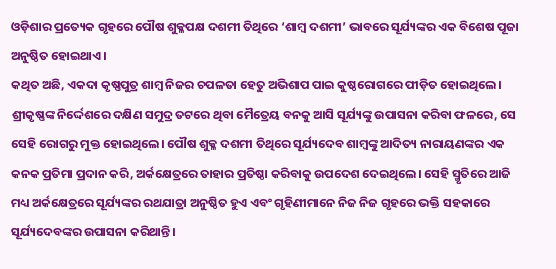ଓଡ଼ିଶାର ପ୍ରତ୍ୟେକ ଗୃହରେ ପୌଷ ଶୁକ୍ଳପକ୍ଷ ଦଶମୀ ତିଥିରେ ‘ଶାମ୍ବ ଦଶମୀ’ ଭାବରେ ସୂର୍ଯ୍ୟଙ୍କର ଏକ ବିଶେଷ ପୂଜା ଅନୁଷ୍ଠିତ ହୋଇଥାଏ।
କଥିତ ଅଛି, ଏକଦା କୃଷ୍ଣପୁତ୍ର ଶାମ୍ବ ନିଜର ଚପଳତା ହେତୁ ଅଭିଶାପ ପାଇ କୁଷ୍ଠରୋଗରେ ପୀଡ଼ିତ ହୋଇଥିଲେ। ଶ୍ରୀକୃଷ୍ଣଙ୍କ ନିର୍ଦ୍ଦେଶରେ ଦକ୍ଷିଣ ସମୁଦ୍ର ତଟରେ ଥିବା ମୈତ୍ରେୟ ବନକୁ ଆସି ସୂର୍ଯ୍ୟଙ୍କୁ ଉପାସନା କରିବା ଫଳରେ, ସେ ସେହି ରୋଗରୁ ମୁକ୍ତ ହୋଇଥିଲେ। ପୌଷ ଶୁକ୍ଳ ଦଶମୀ ତିଥିରେ ସୂର୍ଯ୍ୟଦେବ ଶାମ୍ବଙ୍କୁ ଆଦିତ୍ୟ ନାରାୟଣଙ୍କର ଏକ କନକ ପ୍ରତିମା ପ୍ରଦାନ କରି, ଅର୍କକ୍ଷେତ୍ରରେ ତାହାର ପ୍ରତିଷ୍ଠା କରିବାକୁ ଉପଦେଶ ଦେଇଥିଲେ। ସେହି ସ୍ମୃତିରେ ଆଜି ମଧ୍ୟ ଅର୍କକ୍ଷେତ୍ରରେ ସୂର୍ଯ୍ୟଙ୍କର ରଥଯାତ୍ରା ଅନୁଷ୍ଠିତ ହୁଏ ଏବଂ ଗୃହିଣୀମାନେ ନିଜ ନିଜ ଗୃହରେ ଭକ୍ତି ସହକାରେ ସୂର୍ଯ୍ୟଦେବଙ୍କର ଉପାସନା କରିଥାନ୍ତି।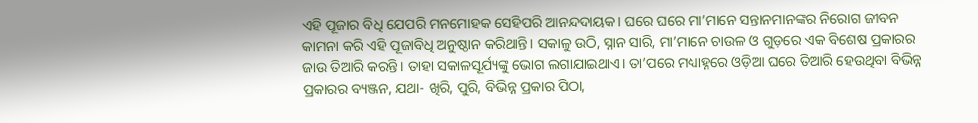ଏହି ପୂଜାର ବିଧି ଯେପରି ମନମୋହକ ସେହିପରି ଆନନ୍ଦଦାୟକ। ଘରେ ଘରେ ମା’ମାନେ ସନ୍ତାନମାନଙ୍କର ନିରୋଗ ଜୀବନ କାମନା କରି ଏହି ପୂଜାବିଧି ଅନୁଷ୍ଠାନ କରିଥାନ୍ତି। ସକାଳୁ ଉଠି, ସ୍ନାନ ସାରି, ମା’ମାନେ ଚାଉଳ ଓ ଗୁଡ଼ରେ ଏକ ବିଶେଷ ପ୍ରକାରର ଜାଉ ତିଆରି କରନ୍ତି। ତାହା ସକାଳସୂର୍ଯ୍ୟଙ୍କୁ ଭୋଗ ଲଗାଯାଇଥାଏ। ତା’ପରେ ମଧ୍ୟାହ୍ନରେ ଓଡ଼ିଆ ଘରେ ତିଆରି ହେଉଥିବା ବିଭିନ୍ନ ପ୍ରକାରର ବ୍ୟଞ୍ଜନ, ଯଥା- ଖିରି, ପୁରି, ବିଭିନ୍ନ ପ୍ରକାର ପିଠା,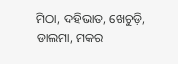ମିଠା, ଦହିଭାତ, ଖେଚୁଡ଼ି, ଡାଲମା, ମକର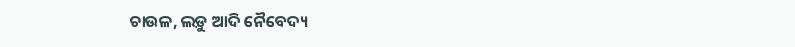ଚାଉଳ, ଲଡ଼ୁ ଆଦି ନୈବେଦ୍ୟ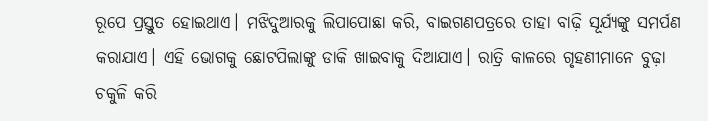ରୂପେ ପ୍ରସ୍ତୁତ ହୋଇଥାଏ। ମଝିଦୁଆରକୁ ଲିପାପୋଛା କରି, ବାଇଗଣପତ୍ରରେ ତାହା ବାଢ଼ି ସୂର୍ଯ୍ୟଙ୍କୁ ସମର୍ପଣ କରାଯାଏ। ଏହି ଭୋଗକୁ ଛୋଟପିଲାଙ୍କୁ ଡାକି ଖାଇବାକୁ ଦିଆଯାଏ। ରାତ୍ରି କାଳରେ ଗୃହଣୀମାନେ ବୁଢ଼ା ଚକୁଳି କରି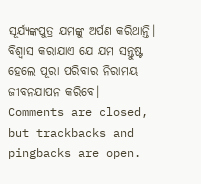ସୂର୍ଯ୍ୟଙ୍କପୁତ୍ର ଯମଙ୍କୁ ଅର୍ପଣ କରିଥାନ୍ତି। ବିଶ୍ୱାସ କରାଯାଏ ଯେ ଯମ ସନ୍ତୁଷ୍ଟ ହେଲେ ପୂରା ପରିବାର ନିରାମୟ ଜୀବନଯାପନ କରିବେ।
Comments are closed, but trackbacks and pingbacks are open.